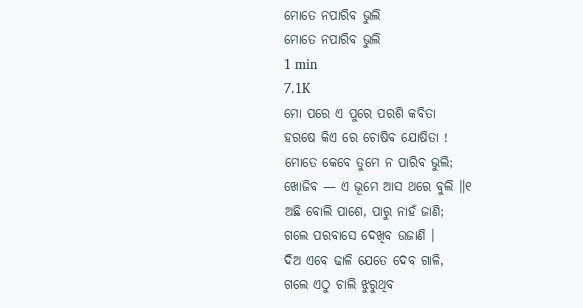ମୋତେ ନପାରିବ ଭୁଲି
ମୋତେ ନପାରିବ ଭୁଲି
1 min
7.1K
ମୋ ପରେ ଏ ପୁରେ ପରଶି କବିତା
ହରଷେ କିଏ ରେ ଚୋଷିବ ଯୋଷିତା !
ମୋତେ କେବେ ତୁମେ ନ ପାରିବ ଭୁଲି;
ଖୋଜିବ — ଏ ଭୂମେ ଆସ ଥରେ ବୁଲି ॥୧
ଅଛି ବୋଲି ପାଶେ, ପାରୁ ନାହଁ ଜାଣି;
ଗଲେ ପରବାସେ ଦେଖିବ ଉଜାଣି ।
ଦିଅ ଏବେ ଢାଳି ଯେତେ ଦେବ ଗାଳି,
ଗଲେ ଏଠୁ ଚାଲି ଝୁରୁଥିବ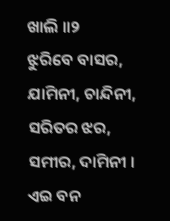ଖାଲି ॥୨
ଝୁରିବେ ବାସର, ଯାମିନୀ, ଚାନ୍ଦିନୀ,
ସରିତର ଝର, ସମୀର, ଦାମିନୀ ।
ଏଇ ବନ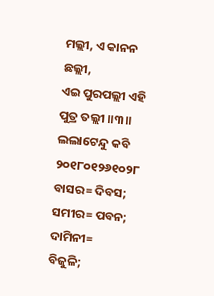ମଲ୍ଲୀ, ଏ କାନନ ଛଲ୍ଲୀ,
ଏଇ ପୁରପଲ୍ଲୀ ଏହି ପୁତ୍ର ତଲ୍ଲୀ ॥୩॥
ଲଲାଟେନ୍ଦୁ କବି
୨୦୧୮୦୧୨୬୧୦୨୮
ବାସର= ଦିବସ; ସମୀର= ପବନ; ଦାମିନୀ=
ବିଜୁଳି;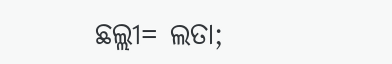ଛଲ୍ଲୀ= ଲତା;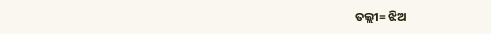ତଲ୍ଲୀ= ଝିଅ